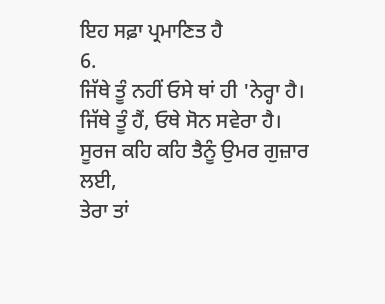ਇਹ ਸਫ਼ਾ ਪ੍ਰਮਾਣਿਤ ਹੈ
6.
ਜਿੱਥੇ ਤੂੰ ਨਹੀਂ ਓਸੇ ਥਾਂ ਹੀ 'ਨੇਰ੍ਹਾ ਹੈ।
ਜਿੱਥੇ ਤੂੰ ਹੈਂ, ਓਥੇ ਸੋਨ ਸਵੇਰਾ ਹੈ।
ਸੂਰਜ ਕਹਿ ਕਹਿ ਤੈਨੂੰ ਉਮਰ ਗੁਜ਼ਾਰ ਲਈ,
ਤੇਰਾ ਤਾਂ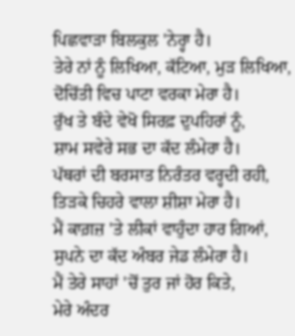ਪਿਛਵਾੜਾ ਬਿਲਕੁਲ 'ਨੇਰ੍ਹਾ ਹੈ।
ਤੇਰੇ ਨਾਂ ਨੂੰ ਲਿਖਿਆ, ਕੱਟਿਆ, ਮੁੜ ਲਿਖਿਆ,
ਦੋਚਿੱਤੀ ਵਿਚ ਪਾਟਾ ਵਰਕਾ ਮੇਰਾ ਹੈ।
ਰੁੱਖ ਤੇ ਬੰਦੇ ਵੇਖੋ ਸਿਰਫ਼ ਦੁਪਹਿਰਾਂ ਨੂੰ,
ਸ਼ਾਮ ਸਵੇਰੇ ਸਭ ਦਾ ਕੱਦ ਲੰਮੇਰਾ ਹੈ।
ਪੱਥਰਾਂ ਦੀ ਬਰਸਾਤ ਨਿਰੰਤਰ ਵਰ੍ਹਦੀ ਰਹੀ,
ਤਿੜਕੇ ਚਿਹਰੇ ਵਾਲਾ ਸ਼ੀਸ਼ਾ ਮੇਰਾ ਹੈ।
ਮੈਂ ਕਾਗ਼ਜ਼ 'ਤੇ ਲੀਕਾਂ ਵਾਹੁੰਦਾ ਹਾਰ ਗਿਆਂ,
ਸੁਪਨੇ ਦਾ ਕੱਦ ਅੰਬਰ ਜੇਡ ਲੰਮੇਰਾ ਹੈ।
ਮੈਂ ਤੇਰੇ ਸਾਹਾਂ 'ਚੋਂ ਤੁਰ ਜਾਂ ਹੋਰ ਕਿਤੇ,
ਮੇਰੇ ਅੰਦਰ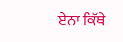ਏਨਾ ਕਿੱਥੇ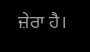ਜ਼ੇਰਾ ਹੈ।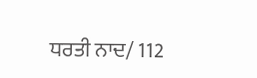ਧਰਤੀ ਨਾਦ/ 112